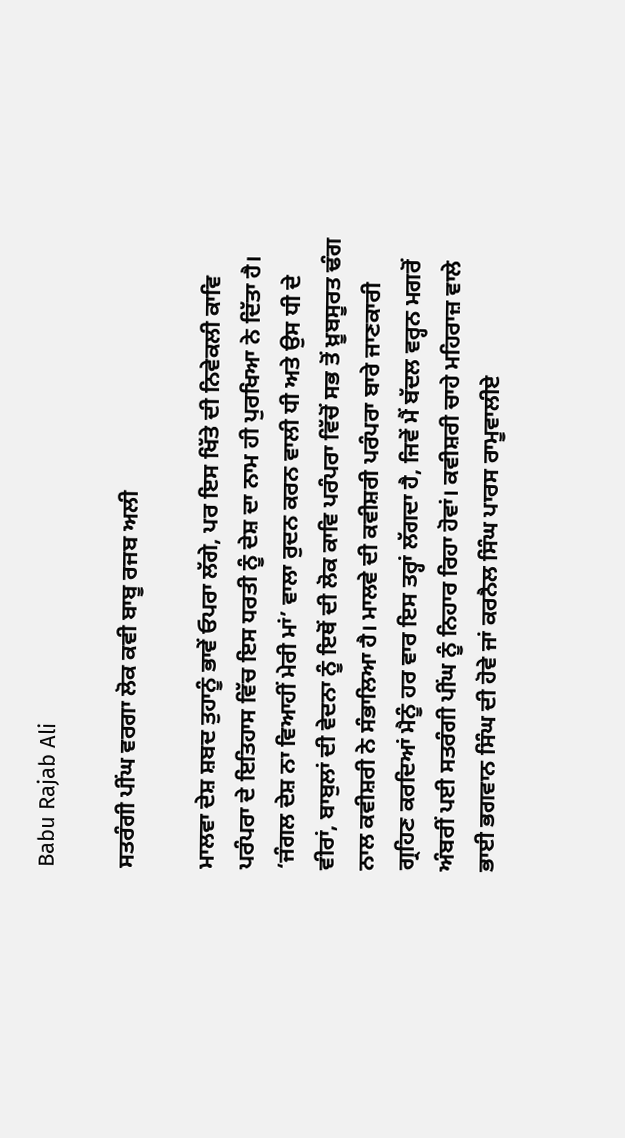Babu Rajab Ali

ਸਤਰੰਗੀ ਪੀਂਘ ਵਰਗਾ ਲੋਕ ਕਵੀ ਬਾਬੂ ਰਜਬ ਅਲੀ

ਮਾਲਵਾ ਦੇਸ਼ ਸ਼ਬਦ ਤੁਹਾਨੂੰ ਭਾਵੇਂ ਓਪਰਾ ਲੱਗੇ, ਪਰ ਇਸ ਖਿੱਤੇ ਦੀ ਨਿਵੇਕਲੀ ਕਾਵਿ ਪਰੰਪਰਾ ਦੇ ਇਤਿਹਾਸ ਵਿੱਚ ਇਸ ਧਰਤੀ ਨੂੰ ਦੇਸ਼ ਦਾ ਨਾਮ ਹੀ ਪੁਰਖਿਆ ਨੇ ਦਿੱਤਾ ਹੈ। ‘ਜੰਗਲ ਦੇਸ਼ ਨਾ ਵਿਆਹੀਂ ਮੇਰੀ ਮਾਂ’ ਵਾਲਾ ਰੁਦਨ ਕਰਨ ਵਾਲੀ ਧੀ ਅਤੇ ਉਸ ਧੀ ਦੇ ਵੀਰਾਂ, ਬਾਬੁਲਾਂ ਦੀ ਵੇਦਨਾ ਨੂੰ ਇਥੋਂ ਦੀ ਲੋਕ ਕਾਵਿ ਪਰੰਪਰਾ ਵਿੱਚੋਂ ਸਭ ਤੋਂ ਖ਼ੂਬਸੂਰਤ ਢੰਗ ਨਾਲ ਕਵੀਸ਼ਰੀ ਨੇ ਸੰਭਾਲਿਆ ਹੈ। ਮਾਲਵੇ ਦੀ ਕਵੀਸ਼ਰੀ ਪਰੰਪਰਾ ਬਾਰੇ ਜਾਣਕਾਰੀ ਗ੍ਰਹਿਣ ਕਰਦਿਆਂ ਮੈਨੂੰ ਹਰ ਵਾਰ ਇਸ ਤਰ੍ਹਾਂ ਲੱਗਦਾ ਹੈ, ਜਿਵੇਂ ਮੈਂ ਬੱਦਲ ਵਰ੍ਹਨ ਮਗਰੋਂ ਅੰਬਰੀਂ ਪਈ ਸਤਰੰਗੀ ਪੀਂਘ ਨੂੰ ਨਿਹਾਰ ਰਿਹਾ ਹੋਵਾਂ। ਕਵੀਸ਼ਰੀ ਚਾਹੇ ਮਹਿਰਾਜ਼ ਵਾਲੇ ਭਾਈ ਭਗਵਾਨ ਸਿੰਘ ਦੀ ਹੋਵੇ ਜਾਂ ਕਰਨੈਲ ਸਿੰਘ ਪਾਰਸ ਰਾਮੂਵਾਲੀਏ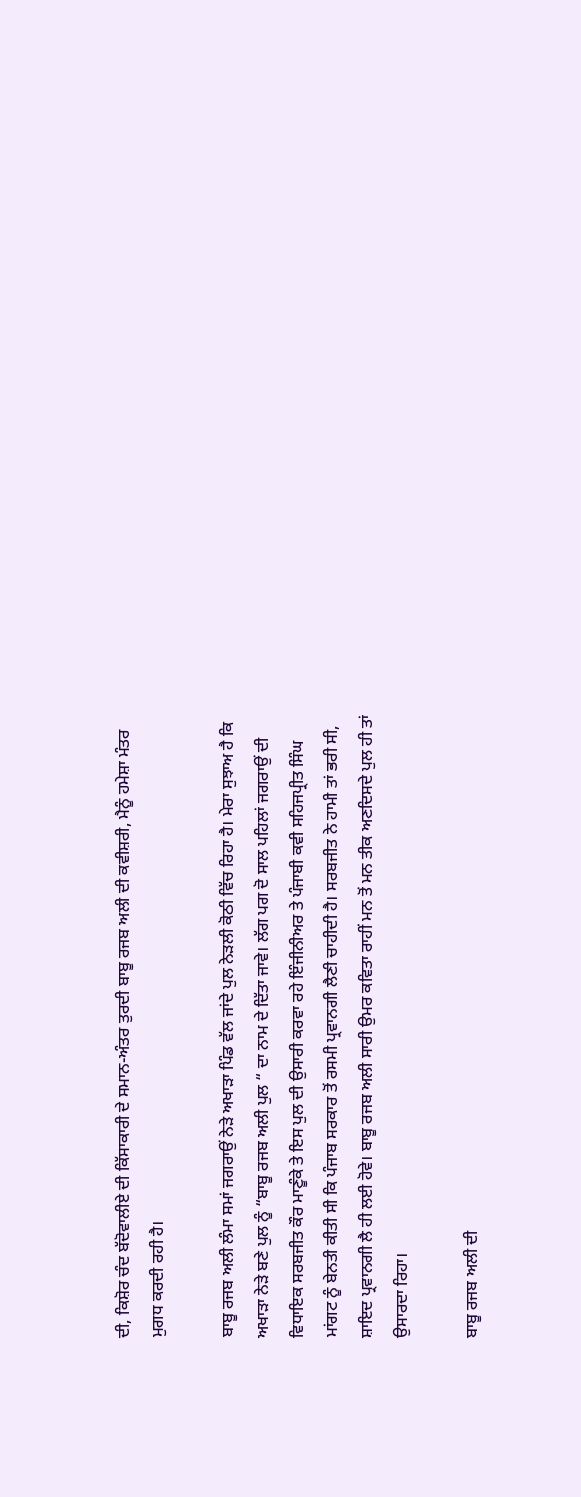ਦੀ, ਕਿਸ਼ੋਰ ਚੰਦ ਬੱਦੋਵਾਲੀਏ ਦੀ ਕਿੱਸਾਕਾਰੀ ਦੇ ਸਮਾਨ-ਅੰਤਰ ਤੁਰਦੀ ਬਾਬੂ ਰਜਬ ਅਲੀ ਦੀ ਕਵੀਸ਼ਰੀ, ਮੈਨੂੰ ਹਮੇਸ਼ਾ ਮੰਤਰ ਮੁਗਧ ਕਰਦੀ ਰਹੀ ਹੈ।

ਬਾਬੂ ਰਜਬ ਅਲੀ ਲੰਮਾ ਸਮਾਂ ਜਗਰਾਉਂ ਨੇੜੇ ਅਖਾੜਾ ਪਿੰਡ ਵੱਲ ਜਾਂਦੇ ਪੁਲ ਨੇੜਲੀ ਕੋਠੀ ਵਿੱਚ ਰਿਹਾ ਹੈ। ਮੇਰਾ ਸੁਝਾਅ ਹੈ ਕਿ ਅਖਾੜਾ ਨੇੜੇ ਬਣੇ ਪੁਲ ਨੂੰ “ਬਾਬੂ ਰਜਬ ਅਲੀ ਪੁਲ “ ਦਾ ਨਾਮ ਦੇ ਦਿੱਤਾ ਜਾਵੇ। ਲੱਗ ਪਗ ਦੋ ਸਾਲ ਪਹਿਲਾਂ ਜਗਰਾਉਂ ਦੀ ਵਿਧਾਇਕ ਸਰਬਜੀਤ ਕੌਰ ਮਾਣੂੰਕੇ ਤੇ ਇਸ ਪੁਲ ਦੀ ਉਸਾਰੀ ਕਰਵਾ ਰਹੇ ਇੰਜੀਨੀਅਰ ਤੇ ਪੰਜਾਬੀ ਕਵੀ ਸਹਿਜਪ੍ਰੀਤ ਸਿੰਘ ਮਾਂਗਟ ਨੂੰ ਬੇਨਤੀ ਕੀਤੀ ਸੀ ਕਿ ਪੰਜਾਬ ਸਰਕਾਰ ਤੋਂ ਰਸਮੀ ਪ੍ਰਵਾਨਗੀ ਲੈਣੀ ਚਾਹੀਦੀ ਹੈ। ਸਰਬਜੀਤ ਨੇ ਹਾਮੀ ਤਾਂ ਭਰੀ ਸੀ, ਸ਼ਾਇਦ ਪ੍ਰਵਾਨਗੀ ਲੈ ਹੀ ਲਈ ਹੋਵੇ। ਬਾਬੂ ਰਜਬ ਅਲੀ ਸਾਰੀ ਉਮਰ ਕਵਿਤਾ ਰਾਹੀਂ ਮਨ ਤੋਂ ਮਨ ਤੀਕ ਅਣਦਿਸਦੇ ਪੁਲ ਹੀ ਤਾਂ ਉਸਾਰਦਾ ਰਿਹਾ।

ਬਾਬੂ ਰਜਬ ਅਲੀ ਦੀ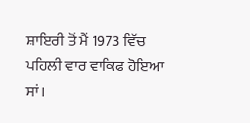ਸ਼ਾਇਰੀ ਤੋਂ ਮੈਂ 1973 ਵਿੱਚ ਪਹਿਲੀ ਵਾਰ ਵਾਕਿਫ ਹੋਇਆ ਸਾਂ।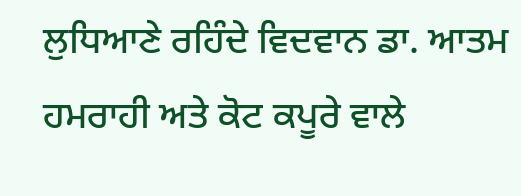ਲੁਧਿਆਣੇ ਰਹਿੰਦੇ ਵਿਦਵਾਨ ਡਾ. ਆਤਮ ਹਮਰਾਹੀ ਅਤੇ ਕੋਟ ਕਪੂਰੇ ਵਾਲੇ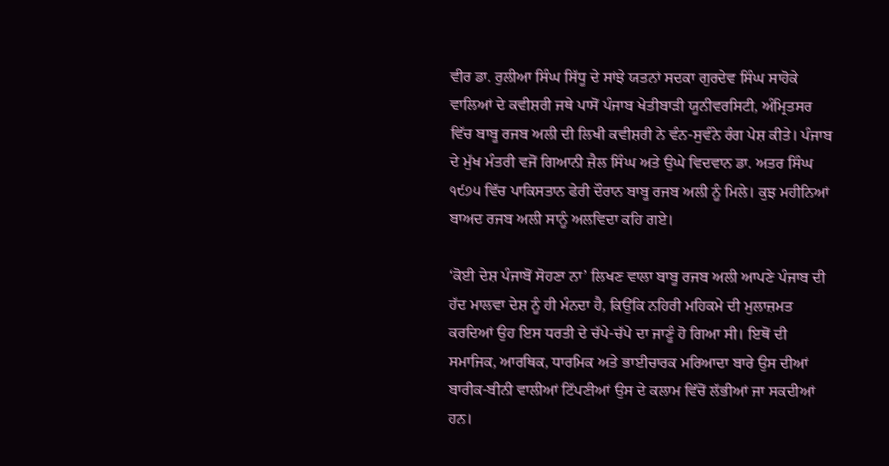ਵੀਰ ਡਾ. ਰੁਲੀਆ ਸਿੰਘ ਸਿੱਧੂ ਦੇ ਸਾਂਝੇ ਯਤਨਾਂ ਸਦਕਾ ਗੁਰਦੇਵ ਸਿੰਘ ਸਾਹੋਕੇ ਵਾਲਿਆਂ ਦੇ ਕਵੀਸ਼ਰੀ ਜਥੇ ਪਾਸੋਂ ਪੰਜਾਬ ਖੇਤੀਬਾੜੀ ਯੂਨੀਵਰਸਿਟੀ, ਅੰਮ੍ਰਿਤਸਰ ਵਿੱਚ ਬਾਬੂ ਰਜਬ ਅਲੀ ਦੀ ਲਿਖੀ ਕਵੀਸ਼ਰੀ ਨੇ ਵੰਨ-ਸੁਵੰਨੇ ਰੰਗ ਪੇਸ਼ ਕੀਤੇ। ਪੰਜਾਬ ਦੇ ਮੁੱਖ ਮੰਤਰੀ ਵਜੋਂ ਗਿਆਨੀ ਜ਼ੈਲ ਸਿੰਘ ਅਤੇ ਉਘੇ ਵਿਦਵਾਨ ਡਾ. ਅਤਰ ਸਿੰਘ ੧੯੭੫ ਵਿੱਚ ਪਾਕਿਸਤਾਨ ਫੇਰੀ ਦੌਰਾਨ ਬਾਬੂ ਰਜਬ ਅਲੀ ਨੂੰ ਮਿਲੇ। ਕੁਝ ਮਹੀਨਿਆਂ ਬਾਅਦ ਰਜਬ ਅਲੀ ਸਾਨੂੰ ਅਲਵਿਦਾ ਕਹਿ ਗਏ।

‘ਕੋਈ ਦੇਸ਼ ਪੰਜਾਬੋਂ ਸੋਹਣਾ ਨਾ’ ਲਿਖਣ ਵਾਲਾ ਬਾਬੂ ਰਜਬ ਅਲੀ ਆਪਣੇ ਪੰਜਾਬ ਦੀ ਹੱਦ ਮਾਲਵਾ ਦੇਸ਼ ਨੂੰ ਹੀ ਮੰਨਦਾ ਹੈ, ਕਿਉਂਕਿ ਨਹਿਰੀ ਮਹਿਕਮੇ ਦੀ ਮੁਲਾਜ਼ਮਤ ਕਰਦਿਆਂ ਉਹ ਇਸ ਧਰਤੀ ਦੇ ਚੱਪੇ-ਚੱਪੇ ਦਾ ਜਾਣੂੰ ਹੋ ਗਿਆ ਸੀ। ਇਥੋਂ ਦੀ ਸਮਾਜਿਕ, ਆਰਥਿਕ, ਧਾਰਮਿਕ ਅਤੇ ਭਾਈਚਾਰਕ ਮਰਿਆਦਾ ਬਾਰੇ ਉਸ ਦੀਆਂ ਬਾਰੀਕ-ਬੀਨੀ ਵਾਲੀਆਂ ਟਿੱਪਣੀਆਂ ਉਸ ਦੇ ਕਲਾਮ ਵਿੱਚੋਂ ਲੱਭੀਆਂ ਜਾ ਸਕਦੀਆਂ ਹਨ।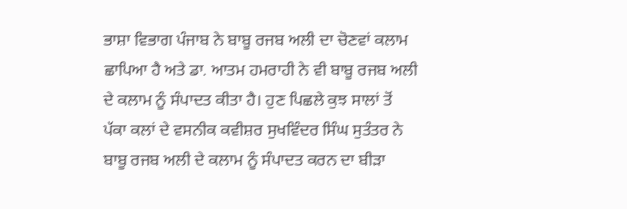ਭਾਸ਼ਾ ਵਿਭਾਗ ਪੰਜਾਬ ਨੇ ਬਾਬੂ ਰਜਬ ਅਲੀ ਦਾ ਚੋਣਵਾਂ ਕਲਾਮ ਛਾਪਿਆ ਹੈ ਅਤੇ ਡਾ. ਆਤਮ ਹਮਰਾਹੀ ਨੇ ਵੀ ਬਾਬੂ ਰਜਬ ਅਲੀ ਦੇ ਕਲਾਮ ਨੂੰ ਸੰਪਾਦਤ ਕੀਤਾ ਹੈ। ਹੁਣ ਪਿਛਲੇ ਕੁਝ ਸਾਲਾਂ ਤੋਂ ਪੱਕਾ ਕਲਾਂ ਦੇ ਵਸਨੀਕ ਕਵੀਸ਼ਰ ਸੁਖਵਿੰਦਰ ਸਿੰਘ ਸੁਤੰਤਰ ਨੇ ਬਾਬੂ ਰਜਬ ਅਲੀ ਦੇ ਕਲਾਮ ਨੂੰ ਸੰਪਾਦਤ ਕਰਨ ਦਾ ਬੀੜਾ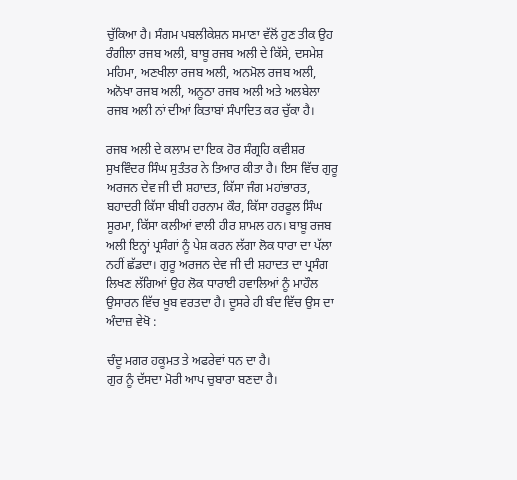ਚੁੱਕਿਆ ਹੈ। ਸੰਗਮ ਪਬਲੀਕੇਸ਼ਨ ਸਮਾਣਾ ਵੱਲੋਂ ਹੁਣ ਤੀਕ ਉਹ ਰੰਗੀਲਾ ਰਜਬ ਅਲੀ, ਬਾਬੂ ਰਜਬ ਅਲੀ ਦੇ ਕਿੱਸੇ, ਦਸਮੇਸ਼ ਮਹਿਮਾ, ਅਣਖੀਲਾ ਰਜਬ ਅਲੀ, ਅਨਮੋਲ ਰਜਬ ਅਲੀ, ਅਨੋਖਾ ਰਜਬ ਅਲੀ, ਅਨੂਠਾ ਰਜਬ ਅਲੀ ਅਤੇ ਅਲਬੇਲਾ ਰਜਬ ਅਲੀ ਨਾਂ ਦੀਆਂ ਕਿਤਾਬਾਂ ਸੰਪਾਦਿਤ ਕਰ ਚੁੱਕਾ ਹੈ।

ਰਜਬ ਅਲੀ ਦੇ ਕਲਾਮ ਦਾ ਇਕ ਹੋਰ ਸੰਗ੍ਰਹਿ ਕਵੀਸ਼ਰ ਸੁਖਵਿੰਦਰ ਸਿੰਘ ਸੁਤੰਤਰ ਨੇ ਤਿਆਰ ਕੀਤਾ ਹੈ। ਇਸ ਵਿੱਚ ਗੁਰੂ ਅਰਜਨ ਦੇਵ ਜੀ ਦੀ ਸ਼ਹਾਦਤ, ਕਿੱਸਾ ਜੰਗ ਮਹਾਂਭਾਰਤ, ਬਹਾਦਰੀ ਕਿੱਸਾ ਬੀਬੀ ਹਰਨਾਮ ਕੌਰ, ਕਿੱਸਾ ਹਰਫੂਲ ਸਿੰਘ ਸੂਰਮਾ, ਕਿੱਸਾ ਕਲੀਆਂ ਵਾਲੀ ਹੀਰ ਸ਼ਾਮਲ ਹਨ। ਬਾਬੂ ਰਜਬ ਅਲੀ ਇਨ੍ਹਾਂ ਪ੍ਰਸੰਗਾਂ ਨੂੰ ਪੇਸ਼ ਕਰਨ ਲੱਗਾ ਲੋਕ ਧਾਰਾ ਦਾ ਪੱਲਾ ਨਹੀਂ ਛੱਡਦਾ। ਗੁਰੂ ਅਰਜਨ ਦੇਵ ਜੀ ਦੀ ਸ਼ਹਾਦਤ ਦਾ ਪ੍ਰਸੰਗ ਲਿਖਣ ਲੱਗਿਆਂ ਉਹ ਲੋਕ ਧਾਰਾਈ ਹਵਾਲਿਆਂ ਨੂੰ ਮਾਹੌਲ ਉਸਾਰਨ ਵਿੱਚ ਖੂਬ ਵਰਤਦਾ ਹੈ। ਦੂਸਰੇ ਹੀ ਬੰਦ ਵਿੱਚ ਉਸ ਦਾ ਅੰਦਾਜ਼ ਵੇਖੋ :

ਚੰਦੂ ਮਗਰ ਹਕੂਮਤ ਤੇ ਅਫਰੇਵਾਂ ਧਨ ਦਾ ਹੈ।
ਗੁਰ ਨੂੰ ਦੱਸਦਾ ਮੋਰੀ ਆਪ ਚੁਬਾਰਾ ਬਣਦਾ ਹੈ।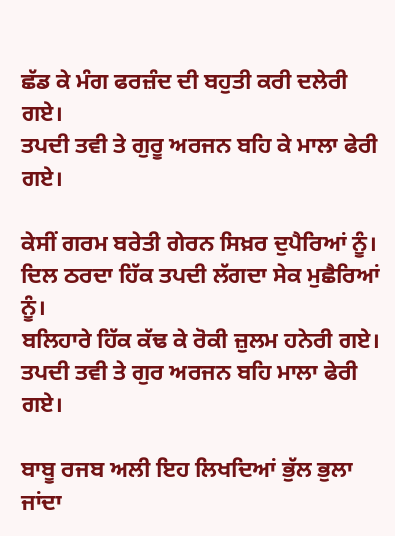ਛੱਡ ਕੇ ਮੰਗ ਫਰਜ਼ੰਦ ਦੀ ਬਹੁਤੀ ਕਰੀ ਦਲੇਰੀ ਗਏ।
ਤਪਦੀ ਤਵੀ ਤੇ ਗੁਰੂ ਅਰਜਨ ਬਹਿ ਕੇ ਮਾਲਾ ਫੇਰੀ ਗਏ।

ਕੇਸੀਂ ਗਰਮ ਬਰੇਤੀ ਗੇਰਨ ਸਿਖ਼ਰ ਦੁਪੈਰਿਆਂ ਨੂੰ।
ਦਿਲ ਠਰਦਾ ਹਿੱਕ ਤਪਦੀ ਲੱਗਦਾ ਸੇਕ ਮੁਛੈਰਿਆਂ ਨੂੰ।
ਬਲਿਹਾਰੇ ਹਿੱਕ ਕੱਢ ਕੇ ਰੋਕੀ ਜ਼ੁਲਮ ਹਨੇਰੀ ਗਏ।
ਤਪਦੀ ਤਵੀ ਤੇ ਗੁਰ ਅਰਜਨ ਬਹਿ ਮਾਲਾ ਫੇਰੀ ਗਏ।

ਬਾਬੂ ਰਜਬ ਅਲੀ ਇਹ ਲਿਖਦਿਆਂ ਭੁੱਲ ਭੁਲਾ ਜਾਂਦਾ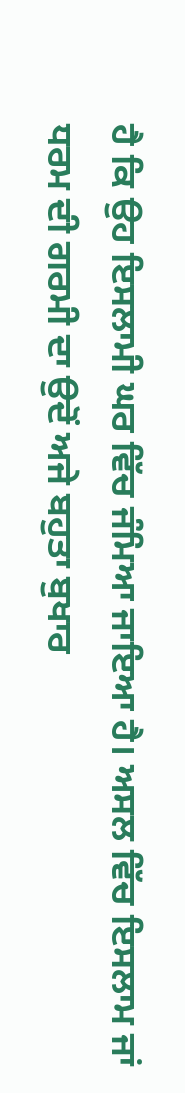ਹੈ ਕਿ ਉਹ ਇਸਲਾਮੀ ਘਰ ਵਿੱਚ ਜੰਮਿਆ ਜਾਇਆ ਹੈ। ਅਸਲ ਵਿੱਚ ਇਸਲਾਮ ਜਾਂ ਧਰਮ ਦੀ ਗਰਮੀ ਦਾ ਉਦੋਂ ਅਜੇ ਬਹੁਤਾ ਬੁਖਾਰ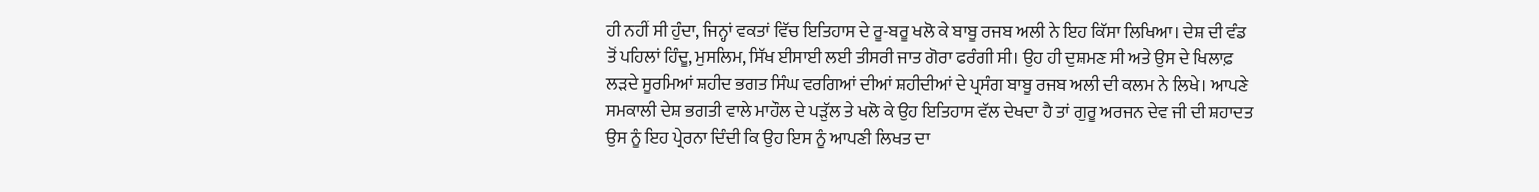ਹੀ ਨਹੀਂ ਸੀ ਹੁੰਦਾ, ਜਿਨ੍ਹਾਂ ਵਕਤਾਂ ਵਿੱਚ ਇਤਿਹਾਸ ਦੇ ਰੂ-ਬਰੂ ਖਲੋ ਕੇ ਬਾਬੂ ਰਜਬ ਅਲੀ ਨੇ ਇਹ ਕਿੱਸਾ ਲਿਖਿਆ। ਦੇਸ਼ ਦੀ ਵੰਡ ਤੋਂ ਪਹਿਲਾਂ ਹਿੰਦੂ, ਮੁਸਲਿਮ, ਸਿੱਖ ਈਸਾਈ ਲਈ ਤੀਸਰੀ ਜਾਤ ਗੋਰਾ ਫਰੰਗੀ ਸੀ। ਉਹ ਹੀ ਦੁਸ਼ਮਣ ਸੀ ਅਤੇ ਉਸ ਦੇ ਖਿਲਾਫ਼ ਲੜਦੇ ਸੂਰਮਿਆਂ ਸ਼ਹੀਦ ਭਗਤ ਸਿੰਘ ਵਰਗਿਆਂ ਦੀਆਂ ਸ਼ਹੀਦੀਆਂ ਦੇ ਪ੍ਰਸੰਗ ਬਾਬੂ ਰਜਬ ਅਲੀ ਦੀ ਕਲਮ ਨੇ ਲਿਖੇ। ਆਪਣੇ ਸਮਕਾਲੀ ਦੇਸ਼ ਭਗਤੀ ਵਾਲੇ ਮਾਹੌਲ ਦੇ ਪੜੁੱਲ ਤੇ ਖਲੋ ਕੇ ਉਹ ਇਤਿਹਾਸ ਵੱਲ ਦੇਖਦਾ ਹੈ ਤਾਂ ਗੁਰੂ ਅਰਜਨ ਦੇਵ ਜੀ ਦੀ ਸ਼ਹਾਦਤ ਉਸ ਨੂੰ ਇਹ ਪ੍ਰੇਰਨਾ ਦਿੰਦੀ ਕਿ ਉਹ ਇਸ ਨੂੰ ਆਪਣੀ ਲਿਖਤ ਦਾ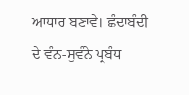ਆਧਾਰ ਬਣਾਵੇ। ਛੰਦਾਬੰਦੀ ਦੇ ਵੰਨ-ਸੁਵੰਨੇ ਪ੍ਰਬੰਧ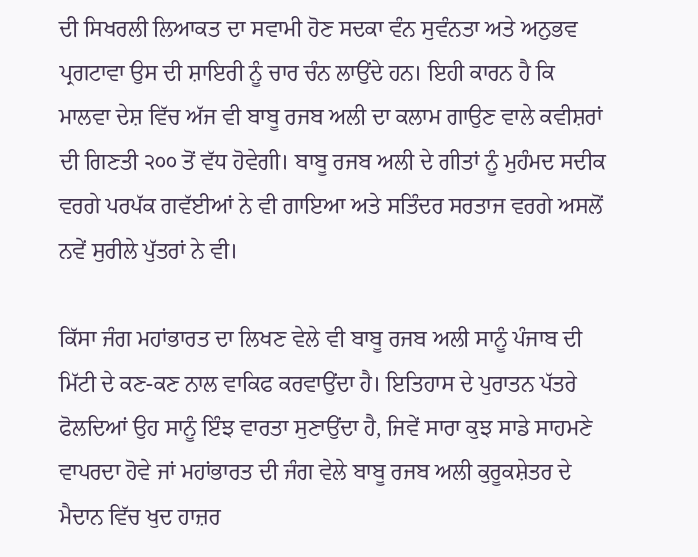ਦੀ ਸਿਖਰਲੀ ਲਿਆਕਤ ਦਾ ਸਵਾਮੀ ਹੋਣ ਸਦਕਾ ਵੰਨ ਸੁਵੰਨਤਾ ਅਤੇ ਅਨੁਭਵ ਪ੍ਰਗਟਾਵਾ ਉਸ ਦੀ ਸ਼ਾਇਰੀ ਨੂੰ ਚਾਰ ਚੰਨ ਲਾਉਂਦੇ ਹਨ। ਇਹੀ ਕਾਰਨ ਹੈ ਕਿ ਮਾਲਵਾ ਦੇਸ਼ ਵਿੱਚ ਅੱਜ ਵੀ ਬਾਬੂ ਰਜਬ ਅਲੀ ਦਾ ਕਲਾਮ ਗਾਉਣ ਵਾਲੇ ਕਵੀਸ਼ਰਾਂ ਦੀ ਗਿਣਤੀ ੨੦੦ ਤੋਂ ਵੱਧ ਹੋਵੇਗੀ। ਬਾਬੂ ਰਜਬ ਅਲੀ ਦੇ ਗੀਤਾਂ ਨੂੰ ਮੁਹੰਮਦ ਸਦੀਕ ਵਰਗੇ ਪਰਪੱਕ ਗਵੱਈਆਂ ਨੇ ਵੀ ਗਾਇਆ ਅਤੇ ਸਤਿੰਦਰ ਸਰਤਾਜ ਵਰਗੇ ਅਸਲੋਂ ਨਵੇਂ ਸੁਰੀਲੇ ਪੁੱਤਰਾਂ ਨੇ ਵੀ।

ਕਿੱਸਾ ਜੰਗ ਮਹਾਂਭਾਰਤ ਦਾ ਲਿਖਣ ਵੇਲੇ ਵੀ ਬਾਬੂ ਰਜਬ ਅਲੀ ਸਾਨੂੰ ਪੰਜਾਬ ਦੀ ਮਿੱਟੀ ਦੇ ਕਣ-ਕਣ ਨਾਲ ਵਾਕਿਫ ਕਰਵਾਉਂਦਾ ਹੈ। ਇਤਿਹਾਸ ਦੇ ਪੁਰਾਤਨ ਪੱਤਰੇ ਫੋਲਦਿਆਂ ਉਹ ਸਾਨੂੰ ਇੰਝ ਵਾਰਤਾ ਸੁਣਾਉਂਦਾ ਹੈ, ਜਿਵੇਂ ਸਾਰਾ ਕੁਝ ਸਾਡੇ ਸਾਹਮਣੇ ਵਾਪਰਦਾ ਹੋਵੇ ਜਾਂ ਮਹਾਂਭਾਰਤ ਦੀ ਜੰਗ ਵੇਲੇ ਬਾਬੂ ਰਜਬ ਅਲੀ ਕੁਰੂਕਸ਼ੇਤਰ ਦੇ ਮੈਦਾਨ ਵਿੱਚ ਖੁਦ ਹਾਜ਼ਰ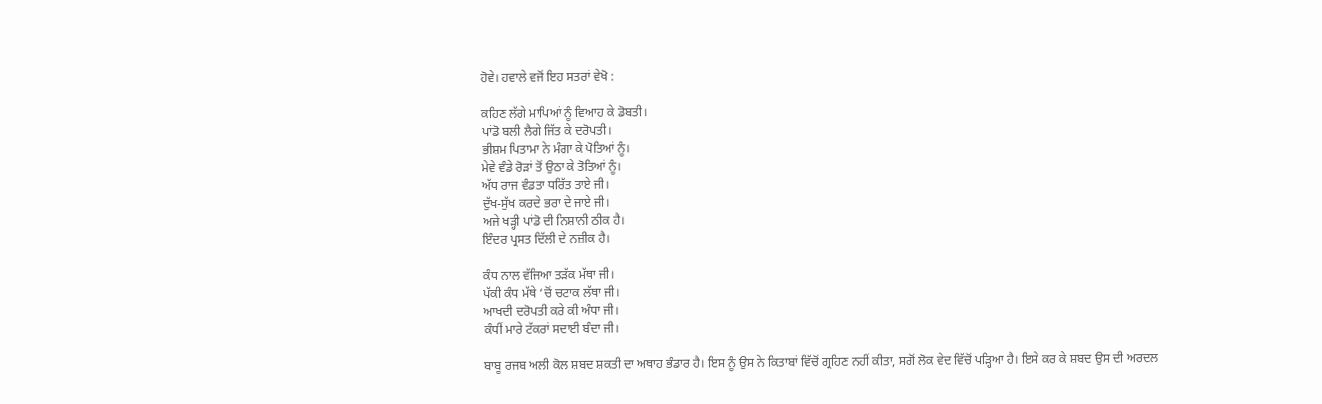ਹੋਵੇ। ਹਵਾਲੇ ਵਜੋਂ ਇਹ ਸਤਰਾਂ ਵੇਖੋ :

ਕਹਿਣ ਲੱਗੇ ਮਾਪਿਆਂ ਨੂੰ ਵਿਆਹ ਕੇ ਡੋਬਤੀ।
ਪਾਂਡੋ ਬਲੀ ਲੈਗੇ ਜਿੱਤ ਕੇ ਦਰੋਪਤੀ।
ਭੀਸ਼ਮ ਪਿਤਾਮਾ ਨੇ ਮੰਗਾ ਕੇ ਪੋਤਿਆਂ ਨੂੰ।
ਮੇਵੇ ਵੰਡੇ ਰੋੜਾਂ ਤੋਂ ਉਠਾ ਕੇ ਤੋਤਿਆਂ ਨੂੰ।
ਅੱਧ ਰਾਜ ਵੰਡਤਾ ਧਰਿੱਤ ਤਾਏ ਜੀ।
ਦੁੱਖ-ਸੁੱਖ ਕਰਦੇ ਭਰਾ ਦੇ ਜਾਏ ਜੀ।
ਅਜੇ ਖੜ੍ਹੀ ਪਾਂਡੋ ਦੀ ਨਿਸ਼ਾਨੀ ਠੀਕ ਹੈ।
ਇੰਦਰ ਪ੍ਰਸਤ ਦਿੱਲੀ ਦੇ ਨਜ਼ੀਕ ਹੈ।

ਕੰਧ ਨਾਲ ਵੱਜਿਆ ਤੜੱਕ ਮੱਥਾ ਜੀ।
ਪੱਕੀ ਕੰਧ ਮੱਥੇ ‘ਚੋਂ ਚਟਾਕ ਲੱਥਾ ਜੀ।
ਆਖਦੀ ਦਰੋਪਤੀ ਕਰੇ ਕੀ ਅੰਧਾ ਜੀ।
ਕੰਧੀਂ ਮਾਰੇ ਟੱਕਰਾਂ ਸਦਾਈ ਬੰਦਾ ਜੀ।

ਬਾਬੂ ਰਜਬ ਅਲੀ ਕੋਲ ਸ਼ਬਦ ਸ਼ਕਤੀ ਦਾ ਅਥਾਹ ਭੰਡਾਰ ਹੈ। ਇਸ ਨੂੰ ਉਸ ਨੇ ਕਿਤਾਬਾਂ ਵਿੱਚੋਂ ਗ੍ਰਹਿਣ ਨਹੀਂ ਕੀਤਾ, ਸਗੋਂ ਲੋਕ ਵੇਦ ਵਿੱਚੋਂ ਪੜ੍ਹਿਆ ਹੈ। ਇਸੇ ਕਰ ਕੇ ਸ਼ਬਦ ਉਸ ਦੀ ਅਰਦਲ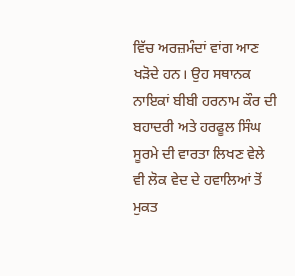ਵਿੱਚ ਅਰਜ਼ਮੰਦਾਂ ਵਾਂਗ ਆਣ ਖੜੋਦੇ ਹਨ। ਉਹ ਸਥਾਨਕ ਨਾਇਕਾਂ ਬੀਬੀ ਹਰਨਾਮ ਕੌਰ ਦੀ ਬਹਾਦਰੀ ਅਤੇ ਹਰਫੂਲ ਸਿੰਘ ਸੂਰਮੇ ਦੀ ਵਾਰਤਾ ਲਿਖਣ ਵੇਲੇ ਵੀ ਲੋਕ ਵੇਦ ਦੇ ਹਵਾਲਿਆਂ ਤੋਂ ਮੁਕਤ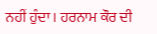ਨਹੀਂ ਹੁੰਦਾ। ਹਰਨਾਮ ਕੌਰ ਦੀ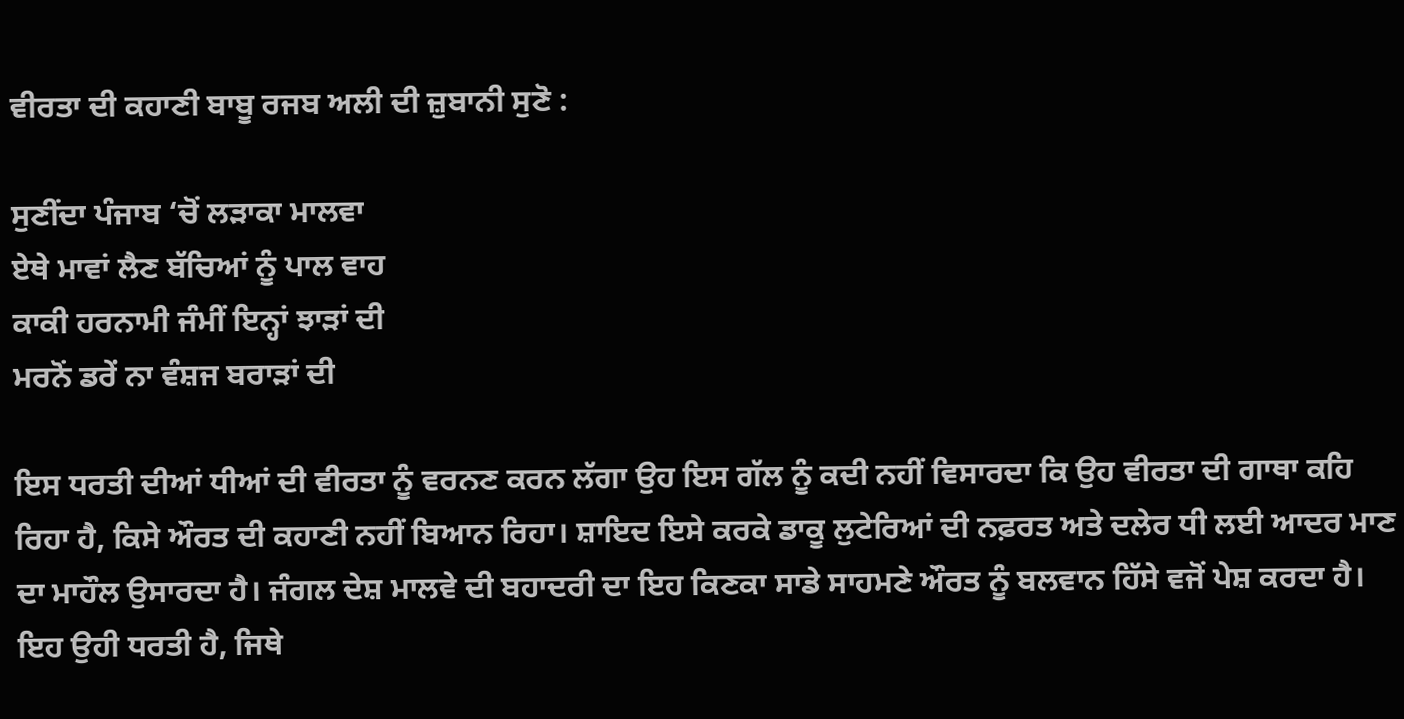ਵੀਰਤਾ ਦੀ ਕਹਾਣੀ ਬਾਬੂ ਰਜਬ ਅਲੀ ਦੀ ਜ਼ੁਬਾਨੀ ਸੁਣੋ :

ਸੁਣੀਂਦਾ ਪੰਜਾਬ ‘ਚੋਂ ਲੜਾਕਾ ਮਾਲਵਾ
ਏਥੇ ਮਾਵਾਂ ਲੈਣ ਬੱਚਿਆਂ ਨੂੰ ਪਾਲ ਵਾਹ
ਕਾਕੀ ਹਰਨਾਮੀ ਜੰਮੀਂ ਇਨ੍ਹਾਂ ਝਾੜਾਂ ਦੀ
ਮਰਨੋਂ ਡਰੇਂ ਨਾ ਵੰਸ਼ਜ ਬਰਾੜਾਂ ਦੀ

ਇਸ ਧਰਤੀ ਦੀਆਂ ਧੀਆਂ ਦੀ ਵੀਰਤਾ ਨੂੰ ਵਰਨਣ ਕਰਨ ਲੱਗਾ ਉਹ ਇਸ ਗੱਲ ਨੂੰ ਕਦੀ ਨਹੀਂ ਵਿਸਾਰਦਾ ਕਿ ਉਹ ਵੀਰਤਾ ਦੀ ਗਾਥਾ ਕਹਿ ਰਿਹਾ ਹੈ, ਕਿਸੇ ਔਰਤ ਦੀ ਕਹਾਣੀ ਨਹੀਂ ਬਿਆਨ ਰਿਹਾ। ਸ਼ਾਇਦ ਇਸੇ ਕਰਕੇ ਡਾਕੂ ਲੁਟੇਰਿਆਂ ਦੀ ਨਫ਼ਰਤ ਅਤੇ ਦਲੇਰ ਧੀ ਲਈ ਆਦਰ ਮਾਣ ਦਾ ਮਾਹੌਲ ਉਸਾਰਦਾ ਹੈ। ਜੰਗਲ ਦੇਸ਼ ਮਾਲਵੇ ਦੀ ਬਹਾਦਰੀ ਦਾ ਇਹ ਕਿਣਕਾ ਸਾਡੇ ਸਾਹਮਣੇ ਔਰਤ ਨੂੰ ਬਲਵਾਨ ਹਿੱਸੇ ਵਜੋਂ ਪੇਸ਼ ਕਰਦਾ ਹੈ। ਇਹ ਉਹੀ ਧਰਤੀ ਹੈ, ਜਿਥੇ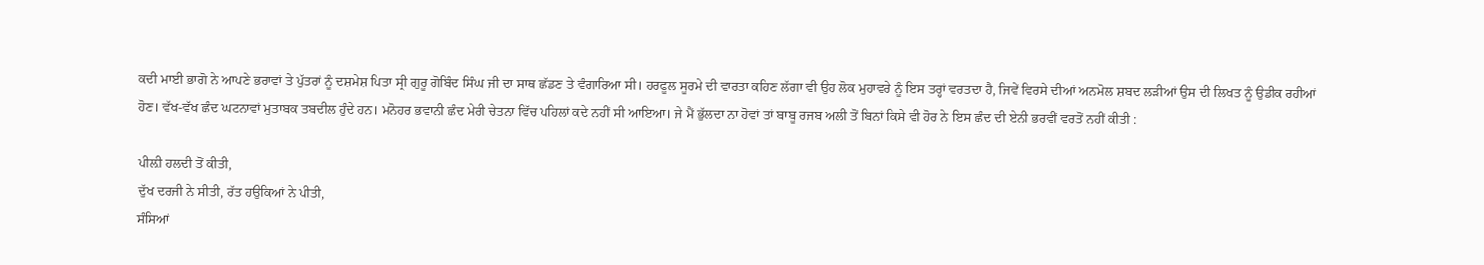ਕਦੀ ਮਾਈ ਭਾਗੋ ਨੇ ਆਪਣੇ ਭਰਾਵਾਂ ਤੇ ਪੁੱਤਰਾਂ ਨੂੰ ਦਸ਼ਮੇਸ਼ ਪਿਤਾ ਸ੍ਰੀ ਗੁਰੂ ਗੋਬਿੰਦ ਸਿੰਘ ਜੀ ਦਾ ਸਾਥ ਛੱਡਣ ਤੇ ਵੰਗਾਰਿਆ ਸੀ। ਹਰਫੂਲ ਸੂਰਮੇ ਦੀ ਵਾਰਤਾ ਕਹਿਣ ਲੱਗਾ ਵੀ ਉਹ ਲੋਕ ਮੁਹਾਵਰੇ ਨੂੰ ਇਸ ਤਰ੍ਹਾਂ ਵਰਤਦਾ ਹੈ, ਜਿਵੇਂ ਵਿਰਸੇ ਦੀਆਂ ਅਨਮੋਲ ਸ਼ਬਦ ਲੜੀਆਂ ਉਸ ਦੀ ਲਿਖਤ ਨੂੰ ਉਡੀਕ ਰਹੀਆਂ ਹੋਣ। ਵੱਖ-ਵੱਖ ਛੰਦ ਘਟਨਾਵਾਂ ਮੁਤਾਬਕ ਤਬਦੀਲ ਹੁੰਦੇ ਹਨ। ਮਨੋਹਰ ਭਵਾਨੀ ਛੰਦ ਮੇਰੀ ਚੇਤਨਾ ਵਿੱਚ ਪਹਿਲਾਂ ਕਦੇ ਨਹੀਂ ਸੀ ਆਇਆ। ਜੇ ਮੈਂ ਭੁੱਲਦਾ ਨਾ ਹੋਵਾਂ ਤਾਂ ਬਾਬੂ ਰਜਬ ਅਲੀ ਤੋਂ ਬਿਨਾਂ ਕਿਸੇ ਵੀ ਹੋਰ ਨੇ ਇਸ ਛੰਦ ਦੀ ਏਨੀ ਭਰਵੀਂ ਵਰਤੋਂ ਨਹੀਂ ਕੀਤੀ :

ਪੀਲ਼ੀ ਹਲਦੀ ਤੋਂ ਕੀਤੀ,
ਦੁੱਖ ਦਰਜੀ ਨੇ ਸੀਤੀ, ਰੱਤ ਹਉਕਿਆਂ ਨੇ ਪੀਤੀ,
ਸੰਸਿਆਂ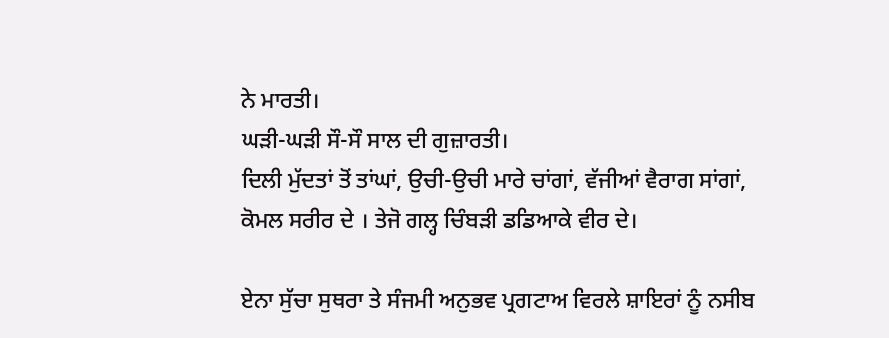ਨੇ ਮਾਰਤੀ।
ਘੜੀ-ਘੜੀ ਸੌ-ਸੌ ਸਾਲ ਦੀ ਗੁਜ਼ਾਰਤੀ।
ਦਿਲੀ ਮੁੱਦਤਾਂ ਤੋਂ ਤਾਂਘਾਂ, ਉਚੀ-ਉਚੀ ਮਾਰੇ ਚਾਂਗਾਂ, ਵੱਜੀਆਂ ਵੈਰਾਗ ਸਾਂਗਾਂ,
ਕੋਮਲ ਸਰੀਰ ਦੇ । ਤੇਜੋ ਗਲ੍ਹ ਚਿੰਬੜੀ ਡਡਿਆਕੇ ਵੀਰ ਦੇ।

ਏਨਾ ਸੁੱਚਾ ਸੁਥਰਾ ਤੇ ਸੰਜਮੀ ਅਨੁਭਵ ਪ੍ਰਗਟਾਅ ਵਿਰਲੇ ਸ਼ਾਇਰਾਂ ਨੂੰ ਨਸੀਬ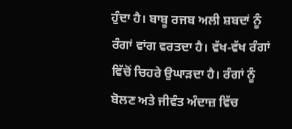ਹੁੰਦਾ ਹੈ। ਬਾਬੂ ਰਜਬ ਅਲੀ ਸ਼ਬਦਾਂ ਨੂੰ ਰੰਗਾਂ ਵਾਂਗ ਵਰਤਦਾ ਹੈ। ਵੱਖ-ਵੱਖ ਰੰਗਾਂ ਵਿੱਚੋਂ ਚਿਹਰੇ ਉਘਾੜਦਾ ਹੈ। ਰੰਗਾਂ ਨੂੰ ਬੋਲਣ ਅਤੇ ਜੀਵੰਤ ਅੰਦਾਜ਼ ਵਿੱਚ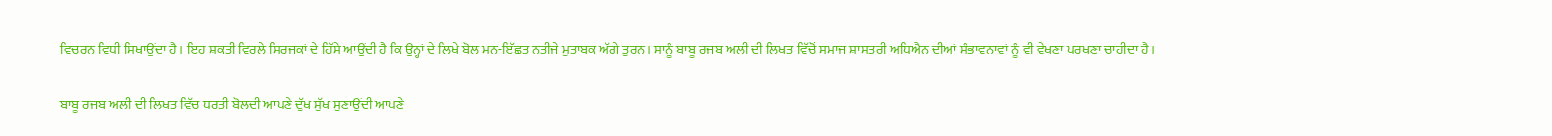ਵਿਚਰਨ ਵਿਧੀ ਸਿਖਾਉਂਦਾ ਹੈ। ਇਹ ਸ਼ਕਤੀ ਵਿਰਲੇ ਸਿਰਜਕਾਂ ਦੇ ਹਿੱਸੇ ਆਉਂਦੀ ਹੈ ਕਿ ਉਨ੍ਹਾਂ ਦੇ ਲਿਖੇ ਬੋਲ ਮਨ-ਇੱਛਤ ਨਤੀਜੇ ਮੁਤਾਬਕ ਅੱਗੇ ਤੁਰਨ। ਸਾਨੂੰ ਬਾਬੂ ਰਜਬ ਅਲੀ ਦੀ ਲਿਖਤ ਵਿੱਚੋਂ ਸਮਾਜ ਸ਼ਾਸਤਰੀ ਅਧਿਐਨ ਦੀਆਂ ਸੰਭਾਵਨਾਵਾਂ ਨੂੰ ਵੀ ਵੇਖਣਾ ਪਰਖਣਾ ਚਾਹੀਦਾ ਹੈ।

ਬਾਬੂ ਰਜਬ ਅਲੀ ਦੀ ਲਿਖਤ ਵਿੱਚ ਧਰਤੀ ਬੋਲਦੀ ਆਪਣੇ ਦੁੱਖ ਸੁੱਖ ਸੁਣਾਉਂਦੀ ਆਪਣੇ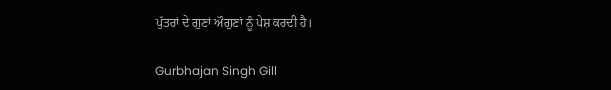ਪੁੱਤਰਾਂ ਦੇ ਗੁਣਾਂ ਔਗੁਣਾਂ ਨੂੰ ਪੇਸ਼ ਕਰਦੀ ਹੈ।

Gurbhajan Singh Gill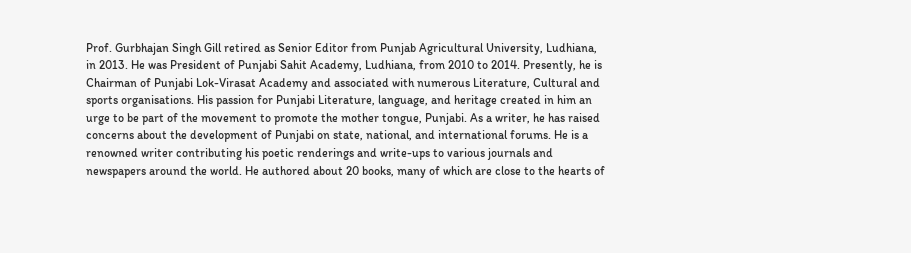Prof. Gurbhajan Singh Gill retired as Senior Editor from Punjab Agricultural University, Ludhiana, in 2013. He was President of Punjabi Sahit Academy, Ludhiana, from 2010 to 2014. Presently, he is Chairman of Punjabi Lok-Virasat Academy and associated with numerous Literature, Cultural and sports organisations. His passion for Punjabi Literature, language, and heritage created in him an urge to be part of the movement to promote the mother tongue, Punjabi. As a writer, he has raised concerns about the development of Punjabi on state, national, and international forums. He is a renowned writer contributing his poetic renderings and write-ups to various journals and newspapers around the world. He authored about 20 books, many of which are close to the hearts of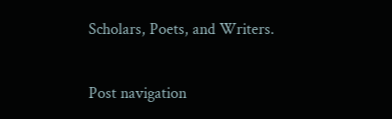Scholars, Poets, and Writers.

Post navigation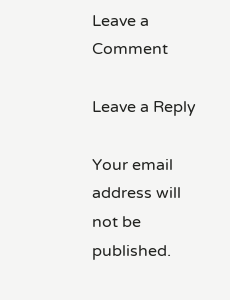Leave a Comment

Leave a Reply

Your email address will not be published.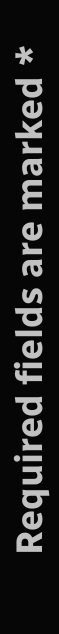Required fields are marked *